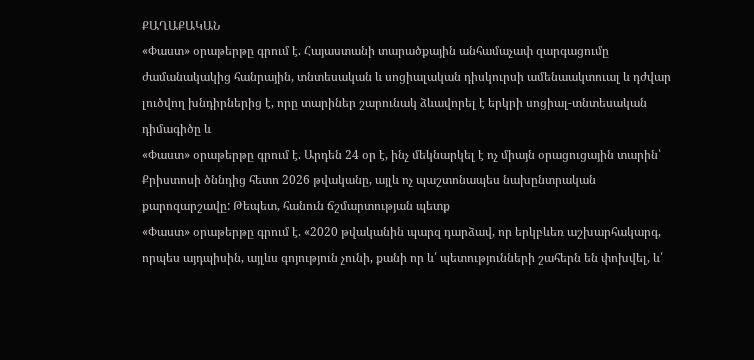ՔԱՂԱՔԱԿԱՆ
«Փաստ» օրաթերթը գրում է. Հայաստանի տարածքային անհամաչափ զարգացումը ժամանակակից հանրային, տնտեսական և սոցիալական դիսկուրսի ամենաակտուալ և դժվար լուծվող խնդիրներից է, որը տարիներ շարունակ ձևավորել է երկրի սոցիալ-տնտեսական դիմագիծը և
«Փաստ» օրաթերթը գրում է. Արդեն 24 օր է, ինչ մեկնարկել է ոչ միայն օրացուցային տարին՝ Քրիստոսի ծննդից հետո 2026 թվականը, այլև ոչ պաշտոնապես նախընտրական քարոզարշավը: Թեպետ, հանուն ճշմարտության պետք
«Փաստ» օրաթերթը գրում է. «2020 թվականին պարզ դարձավ, որ երկբևեռ աշխարհակարգ, որպես այդպիսին, այլևս գոյություն չունի, քանի որ և՛ պետությունների շահերն են փոխվել, և՛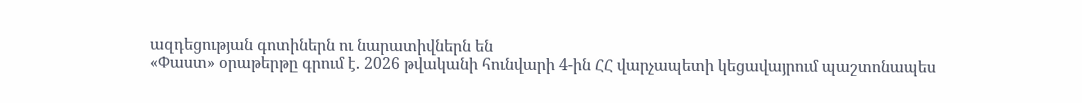ազդեցության գոտիներն ու նարատիվներն են
«Փաստ» օրաթերթը գրում է. 2026 թվականի հունվարի 4-ին ՀՀ վարչապետի կեցավայրում պաշտոնապես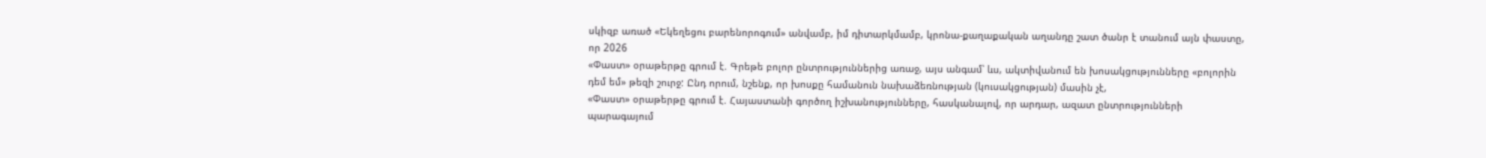սկիզբ առած «Եկեղեցու բարենորոգում» անվամբ, իմ դիտարկմամբ, կրոնա-քաղաքական աղանդը շատ ծանր է տանում այն փաստը, որ 2026
«Փաստ» օրաթերթը գրում է. Գրեթե բոլոր ընտրություններից առաջ, այս անգամ՝ ևս, ակտիվանում են խոսակցությունները «բոլորին դեմ եմ» թեզի շուրջ: Ընդ որում, նշենք, որ խոսքը համանուն նախաձեռնության (կուսակցության) մասին չէ,
«Փաստ» օրաթերթը գրում է. Հայաստանի գործող իշխանությունները, հասկանալով, որ արդար, ազատ ընտրությունների պարագայում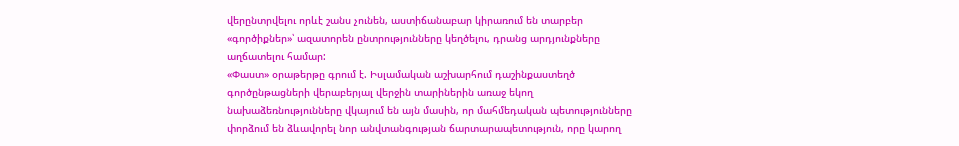վերընտրվելու որևէ շանս չունեն, աստիճանաբար կիրառում են տարբեր «գործիքներ»՝ ազատորեն ընտրությունները կեղծելու, դրանց արդյունքները աղճատելու համար:
«Փաստ» օրաթերթը գրում է. Իսլամական աշխարհում դաշինքաստեղծ գործընթացների վերաբերյալ վերջին տարիներին առաջ եկող նախաձեռնությունները վկայում են այն մասին, որ մահմեդական պետությունները փորձում են ձևավորել նոր անվտանգության ճարտարապետություն, որը կարող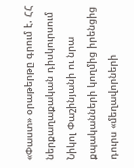«Փաստ» օրաթերթը գրում է. ՀՀ ներքաղաքական դիսկուրսում Նիկոլ Փաշինյանի ու նրա քպականների կողմից իրենցից դուրս «մեղավորների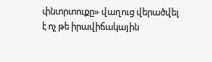փնտրտուքը» վաղուց վերածվել է ոչ թե իրավիճակային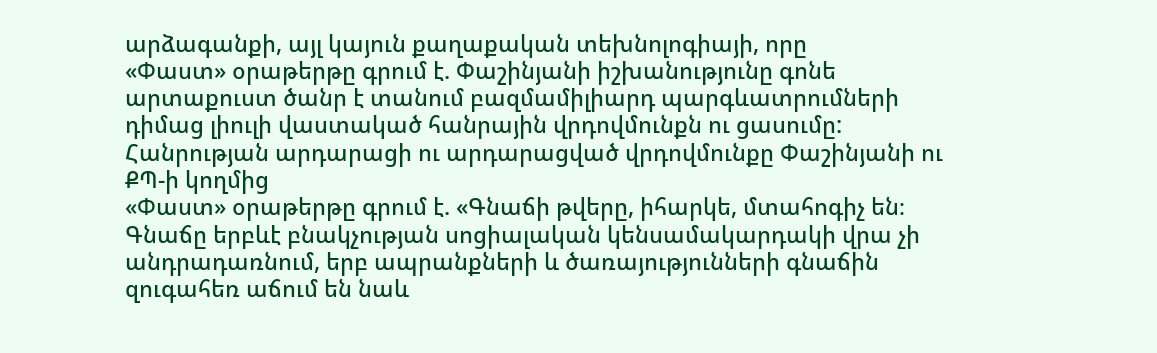արձագանքի, այլ կայուն քաղաքական տեխնոլոգիայի, որը
«Փաստ» օրաթերթը գրում է. Փաշինյանի իշխանությունը գոնե արտաքուստ ծանր է տանում բազմամիլիարդ պարգևատրումների դիմաց լիուլի վաստակած հանրային վրդովմունքն ու ցասումը: Հանրության արդարացի ու արդարացված վրդովմունքը Փաշինյանի ու ՔՊ-ի կողմից
«Փաստ» օրաթերթը գրում է. «Գնաճի թվերը, իհարկե, մտահոգիչ են։ Գնաճը երբևէ բնակչության սոցիալական կենսամակարդակի վրա չի անդրադառնում, երբ ապրանքների և ծառայությունների գնաճին զուգահեռ աճում են նաև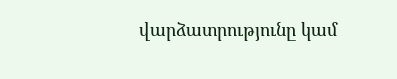վարձատրությունը կամ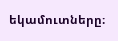եկամուտները։